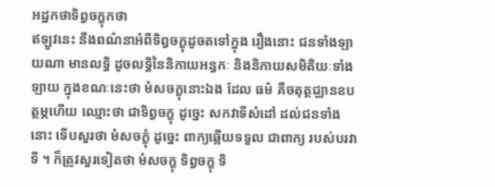អដ្ឋកថាទិព្វចក្ខុកថា
ឥឡូវនេះ នឹងពណ៌នាអំពីទិព្វចក្ខុដូចតទៅក្នុង រឿងនោះ ជនទាំងឡាយណា មានលទ្ធិ ដូចលទ្ធិនៃនិកាយអន្ធកៈ និងនិកាយសមិតិយៈទាំងឡាយ ក្នុងខណៈនេះថា មំសចក្ខុនោះឯង ដែល ធម៌ គឺចតុត្ថជ្ឈានឧបត្ថម្ភហើយ ឈ្មោះថា ជាទិព្វចក្ខុ ដូច្នេះ សកវាទីសំដៅ ដល់ជនទាំងនោះ ទើបសួរថា មំសចក្ខុំ ដូច្នេះ ពាក្យឆ្លើយទទួល ជាពាក្យ របស់បរវាទី ។ ក៏ត្រូវសួរទៀតថា មំសចក្ខុ ទិព្វចក្ខុ ទិ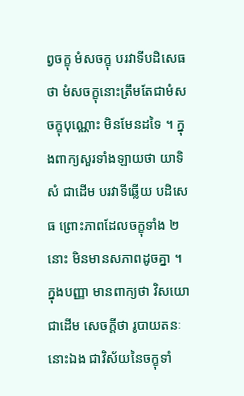ព្វចក្ខុ មំសចក្ខុ បរវាទីបដិសេធថា មំសចក្ខុនោះត្រឹមតែជាមំសចក្ខុបុណ្ណោះ មិនមែនដទៃ ។ ក្នុងពាក្យសួរទាំងឡាយថា យាទិសំ ជាដើម បរវាទីឆ្លើយ បដិសេធ ព្រោះភាពដែលចក្ខុទាំង ២ នោះ មិនមានសភាពដូចគ្នា ។ ក្នុងបញ្ញា មានពាក្យថា វិសយោ ជាដើម សេចក្តីថា រូបាយតនៈនោះឯង ជាវិស័យនៃចក្ខុទាំ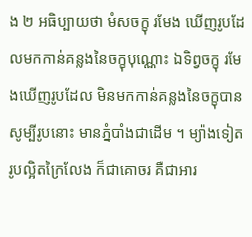ង ២ អធិប្បាយថា មំសចក្ខុ រមែង ឃើញរូបដែលមកកាន់គន្លងនៃចក្ខុបុណ្ណោះ ឯទិព្វចក្ខុ រមែងឃើញរូបដែល មិនមកកាន់គន្លងនៃចក្ខុបាន សូម្បីរូបនោះ មានភ្នំបាំងជាដើម ។ ម្យ៉ាងទៀត រូបល្អិតក្រៃលែង ក៏ជាគោចរ គឺជាអារ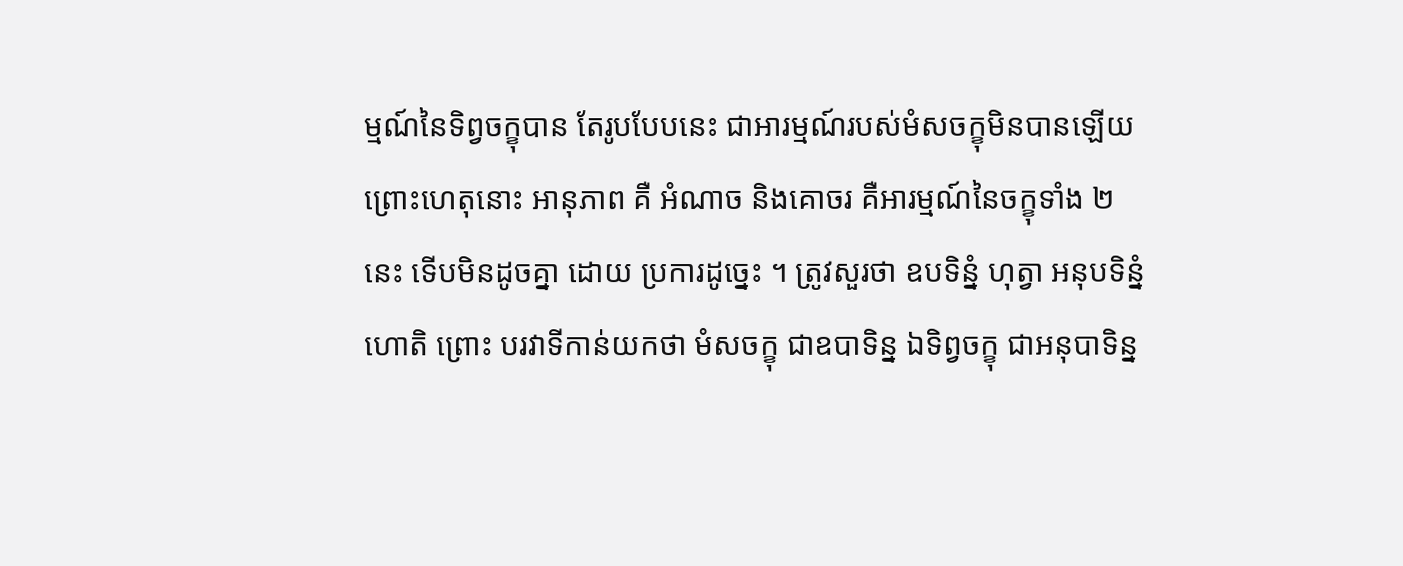ម្មណ៍នៃទិព្វចក្ខុបាន តែរូបបែបនេះ ជាអារម្មណ៍របស់មំសចក្ខុមិនបានឡើយ ព្រោះហេតុនោះ អានុភាព គឺ អំណាច និងគោចរ គឺអារម្មណ៍នៃចក្ខុទាំង ២ នេះ ទើបមិនដូចគ្នា ដោយ ប្រការដូច្នេះ ។ ត្រូវសួរថា ឧបទិន្នំ ហុត្វា អនុបទិន្នំ ហោតិ ព្រោះ បរវាទីកាន់យកថា មំសចក្ខុ ជាឧបាទិន្ន ឯទិព្វចក្ខុ ជាអនុបាទិន្ន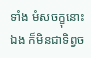ទាំង មំសចក្ខុនោះឯង ក៏មិនជាទិព្វច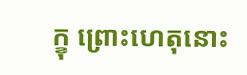ក្ខុ ព្រោះហេតុនោះ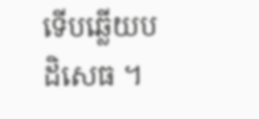ទើបឆ្លើយបដិសេធ ។